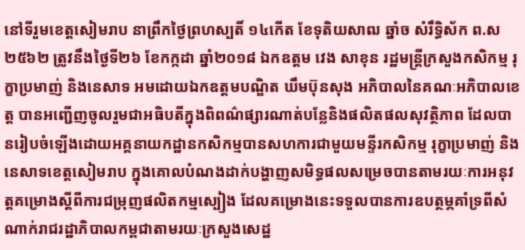នៅទីរួមខេត្តសៀមរាប នាព្រឹកថ្ងៃព្រហស្បតិ៍ ១៤កើត ខែទុតិយសាឍ ឆ្នាំច សំរឹទ្ធិស័ក ព.ស ២៥៦២ ត្រូវនឹងថ្ងៃទី២៦ ខែកក្កដា ឆ្នាំ២០១៨ ឯកឧត្តម វេង សាខុន រដ្ឋមន្រ្តីក្រសួងកសិកម្ម រុក្ខាប្រមាញ់ និងនេសាទ អមដោយឯកឧត្តមបណ្ឌិត ឃឹមប៊ុនសុង អភិបាលនៃគណៈអភិបាលខេត្ត បានអញ្ជើញចូលរួមជាអធិបតីក្នុងពិពណ៌ផ្សារណាត់បន្លែនិងផលិតផលសុវត្ថិភាព ដែលបានរៀបចំឡើងដោយអគ្គនាយកដ្ឋានកសិកម្មបានសហការជាមួយមន្ទីរកសិកម្ម រុក្ខាប្រមាញ់ និងនេសាទខេត្តសៀមរាប ក្នុងគោលបំណងដាក់បង្ហាញសមិទ្ធផលសម្រេចបានតាមរយៈការអនុវត្តគម្រោងស្តីពីការជម្រុញផលិតកម្មស្បៀង ដែលគម្រោងនេះទទួលបានការឧបត្ថម្ភគាំទ្រពីសំណាក់រាជរដ្ឋាភិបាលកម្ពជាតាមរយៈក្រសួងសេដ្ឋ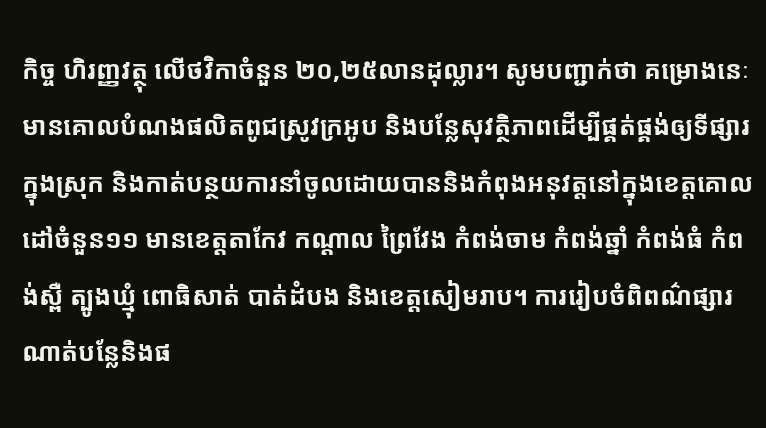កិច្ច ហិរញ្ញវត្ថុ លើថវិកាចំនួន ២០,២៥លានដុល្លារ។ សូមបញ្ជាក់ថា គម្រោងនេៈមានគោលបំណងផលិតពូជស្រូវក្រអូប និងបន្លែសុវត្ថិភាពដើម្បីផ្គត់ផ្គង់ឲ្យទីផ្សារក្នុងស្រុក និងកាត់បន្ថយការនាំចូលដោយបាននិងកំពុងអនុវត្តនៅក្នុងខេត្តគោលដៅចំនួន១១ មានខេត្តតាកែវ កណ្តាល ព្រៃវែង កំពង់ចាម កំពង់ឆ្នាំ កំពង់ធំ កំពង់ស្ពឺ ត្បូងឃ្មុំ ពោធិសាត់ បាត់ដំបង និងខេត្តសៀមរាប។ ការរៀបចំពិពណ៌ផ្សារណាត់បន្លែនិងផ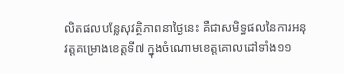លិតផលបន្លែសុវត្ថិភាពនាថ្ងៃនេះ គឺជាសមិទ្ធផលនៃការអនុវត្តគម្រោងខេត្តទី៧ ក្នុងចំណោមខេត្តគោលដៅទាំង១១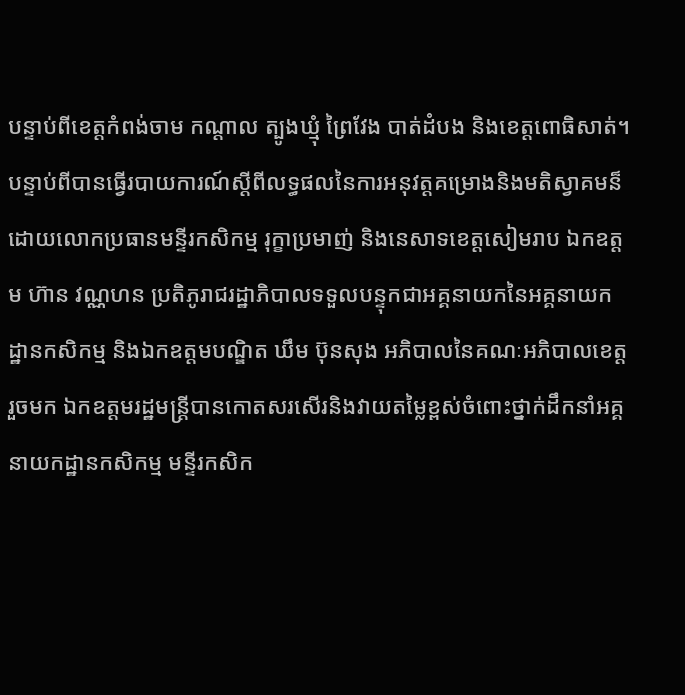បន្ទាប់ពីខេត្តកំពង់ចាម កណ្តាល ត្បូងឃ្មុំ ព្រៃវែង បាត់ដំបង និងខេត្តពោធិសាត់។
បន្ទាប់ពីបានធ្វើរបាយការណ៍ស្តីពីលទ្ធផលនៃការអនុវត្តគម្រោងនិងមតិស្វាគមន៏ ដោយលោកប្រធានមន្ទីរកសិកម្ម រុក្ខាប្រមាញ់ និងនេសាទខេត្តសៀមរាប ឯកឧត្តម ហ៊ាន វណ្ណហន ប្រតិភូរាជរដ្ឋាភិបាលទទួលបន្ទុកជាអគ្គនាយកនៃអគ្គនាយកដ្ឋានកសិកម្ម និងឯកឧត្តមបណ្ឌិត ឃឹម ប៊ុនសុង អភិបាលនៃគណៈអភិបាលខេត្តរួចមក ឯកឧត្តមរដ្ឋមន្រ្តីបានកោតសរសើរនិងវាយតម្លៃខ្ពស់ចំពោះថ្នាក់ដឹកនាំអគ្គនាយកដ្ឋានកសិកម្ម មន្ទីរកសិក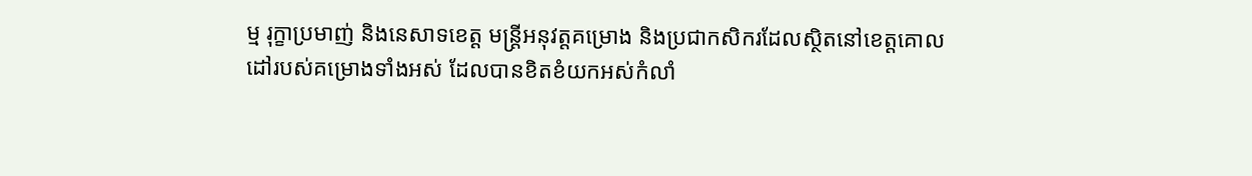ម្ម រុក្ខាប្រមាញ់ និងនេសាទខេត្ត មន្រ្តីអនុវត្តគម្រោង និងប្រជាកសិករដែលស្ថិតនៅខេត្តគោលដៅរបស់គម្រោងទាំងអស់ ដែលបានខិតខំយកអស់កំលាំ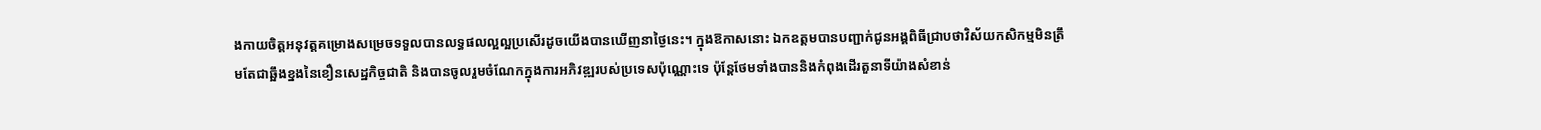ងកាយចិត្តអនុវត្តគម្រោងសម្រេចទទួលបានលទ្ធផលល្អល្អប្រសើរដូចយើងបានឃើញនាថ្ងៃនេះ។ ក្នុងឱកាសនោះ ឯកឧត្តមបានបញ្ជាក់ជូនអង្គពិធីជ្រាបថាវិស័យកសិកម្មមិនត្រឹមតែជាឆ្អឹងខ្នងនៃខឿនសេដ្ឋកិច្ចជាតិ និងបានចូលរួមចំណែកក្នុងការអភិវឌ្ឍរបស់ប្រទេសប៉ុណ្ណោះទេ ប៉ុន្តែថែមទាំងបាននិងកំពុងដើរតួនាទីយ៉ាងសំខាន់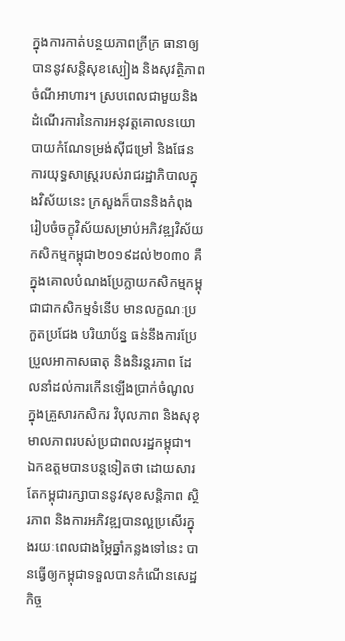ក្នុងការកាត់បន្ថយភាពក្រីក្រ ធានាឲ្យបាននូវសន្តិសុខស្បៀង និងសុវត្ថិភាពចំណីអាហារ។ ស្របពេលជាមួយនិងដំណើរការនៃការអនុវត្តគោលនយោបាយកំណែទម្រង់ស៊ីជម្រៅ និងផែនការយុទ្ធសាស្រ្តរបស់រាជរដ្ឋាភិបាលក្នុងវិស័យនេះ ក្រសួងក៏បាននិងកំពុងរៀបចំចក្ខុវិស័យសម្រាប់អភិវឌ្ឍវិស័យកសិកម្មកម្ពុជា២០១៩ដល់២០៣០ គឺក្នុងគោលបំណងប្រែក្លាយកសិកម្មកម្ពុជាជាកសិកម្មទំនើប មានលក្ខណៈប្រកួតប្រជែង បរិយាប័ន្ន ធន់នឹងការប្រែប្រួលអាកាសធាតុ និងនិរន្តរភាព ដែលនាំដល់ការកើនឡើងប្រាក់ចំណូលក្នុងគ្រួសារកសិករ វិបុលភាព និងសុខុមាលភាពរបស់ប្រជាពលរដ្ឋកម្ពុជា។ ឯកឧត្តមបានបន្តទៀតថា ដោយសារតែកម្ពុជារក្សាបាននូវសុខសន្តិភាព ស្ថិរភាព និងការអភិវឌ្ឍបានល្អប្រសើរក្នុងរយៈពេលជាងម្ភៃឆ្នាំកន្លងទៅនេះ បានធ្វើឲ្យកម្ពុជាទទួលបានកំណើនសេដ្ឋកិច្ច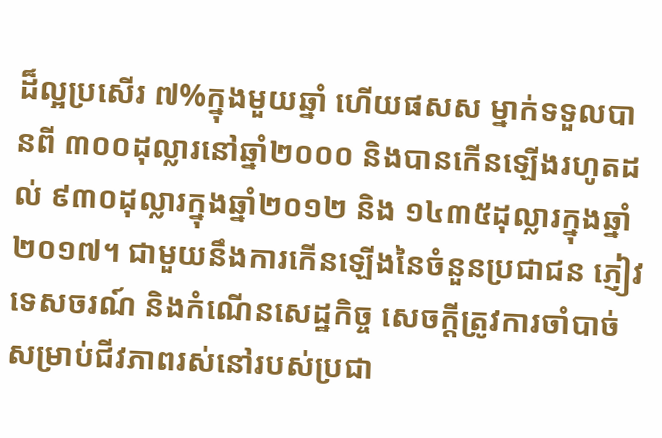ដ៏ល្អប្រសើរ ៧%ក្នុងមួយឆ្នាំ ហើយផសស ម្នាក់ទទួលបានពី ៣០០ដុល្លារនៅឆ្នាំ២០០០ និងបានកើនឡើងរហូតដល់ ៩៣០ដុល្លារក្នុងឆ្នាំ២០១២ និង ១៤៣៥ដុល្លារក្នុងឆ្នាំ២០១៧។ ជាមួយនឹងការកើនឡើងនៃចំនួនប្រជាជន ភ្ញៀវទេសចរណ៍ និងកំណើនសេដ្ឋកិច្ច សេចក្តីត្រូវការចាំបាច់សម្រាប់ជីវភាពរស់នៅរបស់ប្រជា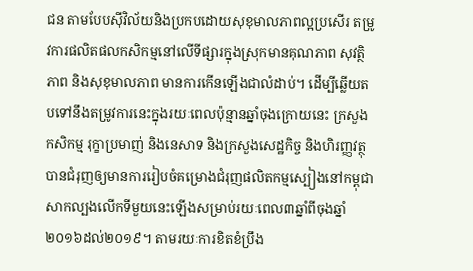ជន តាមបែបស៊ីវិល័យនិងប្រកបដោយសុខុមាលភាពល្អប្រសើរ តម្រូវការផលិតផលកសិកម្មនៅលើទីផ្សារក្នុងស្រុកមានគុណភាព សុវត្ថិភាព និងសុខុមាលភាព មានការកើនឡើងជាលំដាប់។ ដើម្បីឆ្លើយតបទៅនឹងតម្រូវការនេះក្នុងរយៈពេលប៉ុន្មានឆ្នាំចុងក្រោយនេះ ក្រសួងកសិកម្ម រុក្ខាប្រមាញ់ និងនេសាទ និងក្រសួងសេដ្ឋកិច្ច និងហិរញ្ញវត្ថុ បានជំរុញឲ្យមានការរៀបចំគម្រោងជំរុញផលិតកម្មស្បៀងនៅកម្ពុជាសាកល្បងលើកទីមួយនេះឡើងសម្រាប់រយៈពេល៣ឆ្នាំពីចុងឆ្នាំ ២០១៦ដល់២០១៩។ តាមរយៈការខិតខំប្រឹង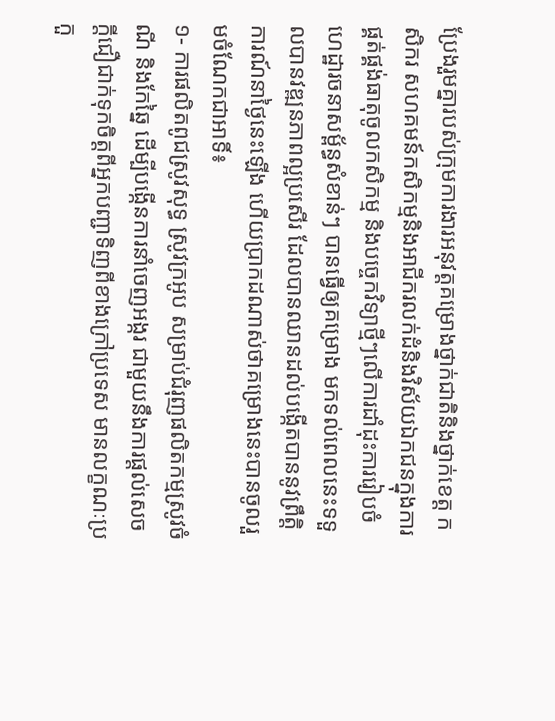ប្រែងរួមគ្នារបស់ក្រុមការងារអនុវត្តគម្រោងថ្នាក់ជាតិនិងថ្នាក់ខេត្ត កសិករ សហគមន៍កសិកម្មនិងអាជីករលក់ដំនិងវិស័យឯកជនក្នុងការផ្គត់ផ្គង់ធាតុចូលកសិកម្ម និងបច្ចេកវិទ្យាថ្មីៗលើការដាំដុះការរៀបចំហេដ្ឋារចនាសម្ព័ន្ធសំខាន់ៗ បានធ្វើឲ្យគម្រោង មកទល់ពេលនេះទទួលបានវឌ្ឍនភាពល្អប្រសើរ ដែលបានឈានដល់បង្កើតបាននូវព្រឹត្តិការណ៍នាថ្ងៃនេះឡើង ហើយប្រាកដណាស់ថាគម្រោងនេះបានចូលរួមចំណែកជាអាទិ៍៖
១- ការផលិតពូជស្រូវសុទ្ធ ស្រូវក្រអូប សម្រាប់ជំរុញផលិតកម្មស្រូវចំណី និងកែឆ្នៃ ដើម្បីបង្កើនការនាំចេញអង្ករ ជាមួយនឹងការផ្តល់សេចក្តីជឿជាក់ទុកចិត្តពីអ្នកបញ្ជាទិញពីខាងក្រៅប្រទេស មានលក្ខណៈប្រកួ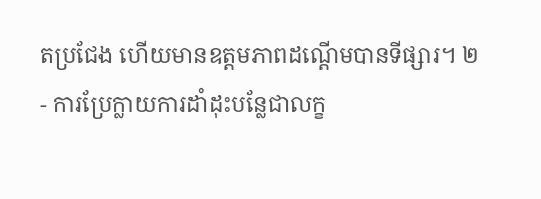តប្រជែង ហើយមានឧត្តមភាពដណ្តើមបានទីផ្សារ។ ២- ការប្រែក្លាយការដាំដុះបន្លែជាលក្ខ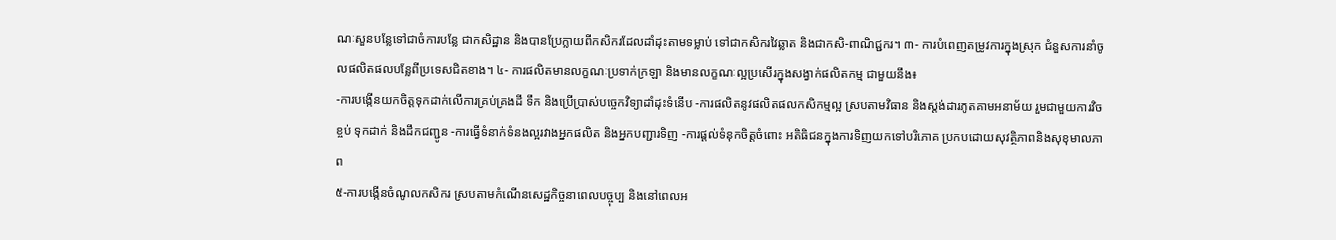ណៈសួនបន្លែទៅជាចំការបន្លែ ជាកសិដ្ឋាន និងបានប្រែក្លាយពីកសិករដែលដាំដុះតាមទម្លាប់ ទៅជាកសិករវៃឆ្លាត និងជាកសិ-ពាណិជ្ជករ។ ៣- ការបំពេញតម្រូវការក្នុងស្រុក ជំនួសការនាំចូលផលិតផលបន្លែពីប្រទេសជិតខាង។ ៤- ការផលិតមានលក្ខណៈប្រទាក់ក្រឡា និងមានលក្ខណៈល្អប្រសើរក្នុងសង្វាក់ផលិតកម្ម ជាមួយនឹង៖
-ការបង្កើនយកចិត្តទុកដាក់លើការគ្រប់គ្រងដី ទឹក និងប្រើប្រាស់បច្ចេកវិទ្យាដាំដុះទំនើប -ការផលិតនូវផលិតផលកសិកម្មល្អ ស្របតាមវិធាន និងស្តង់ដារភូតគាមអនាម័យ រួមជាមួយការវិចខ្ចប់ ទុកដាក់ និងដឹកជញ្ជូន -ការធ្វើទំនាក់ទំនងល្អរវាងអ្នកផលិត និងអ្នកបញ្ជារទិញ -ការផ្តល់ទំនុកចិត្តចំពោះ អតិធិជនក្នុងការទិញយកទៅបរិភោគ ប្រកបដោយសុវត្ថិភាពនិងសុខុមាលភាព
៥-ការបង្កើនចំណូលកសិករ ស្របតាមកំណើនសេដ្ឋកិច្ចនាពេលបច្ចុប្ប និងនៅពេលអ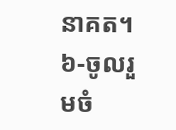នាគត។ ៦-ចូលរួមចំ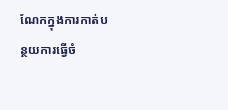ណែកក្នុងការកាត់បន្ថយការធ្វើចំ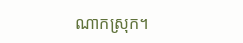ណាកស្រុក។